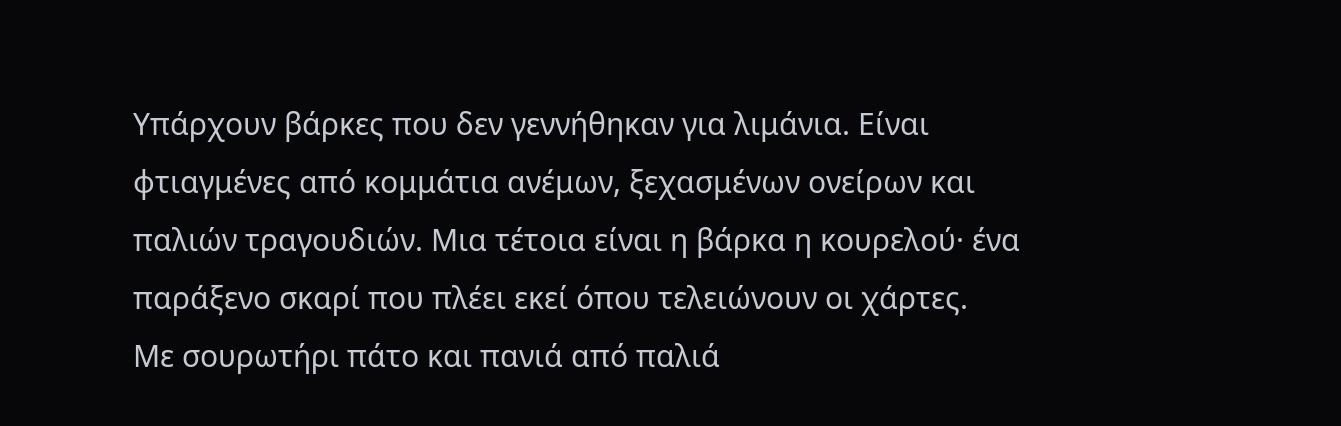Υπάρχουν βάρκες που δεν γεννήθηκαν για λιμάνια. Είναι φτιαγμένες από κομμάτια ανέμων, ξεχασμένων ονείρων και παλιών τραγουδιών. Μια τέτοια είναι η βάρκα η κουρελού· ένα παράξενο σκαρί που πλέει εκεί όπου τελειώνουν οι χάρτες.
Με σουρωτήρι πάτο και πανιά από παλιά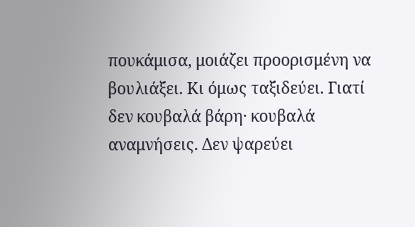πουκάμισα, μοιάζει προορισμένη να βουλιάξει. Κι όμως ταξιδεύει. Γιατί δεν κουβαλά βάρη· κουβαλά αναμνήσεις. Δεν ψαρεύει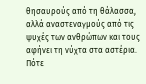θησαυρούς από τη θάλασσα, αλλά αναστεναγμούς από τις ψυχές των ανθρώπων και τους αφήνει τη νύχτα στα αστέρια.
Πότε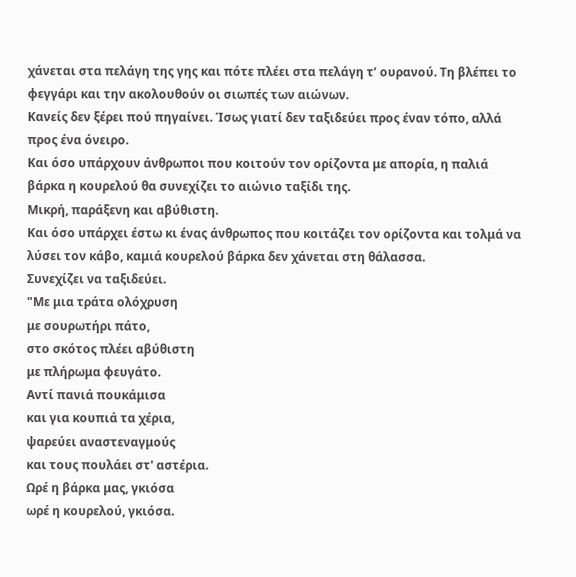χάνεται στα πελάγη της γης και πότε πλέει στα πελάγη τ’ ουρανού. Τη βλέπει το φεγγάρι και την ακολουθούν οι σιωπές των αιώνων.
Κανείς δεν ξέρει πού πηγαίνει. Ίσως γιατί δεν ταξιδεύει προς έναν τόπο, αλλά προς ένα όνειρο.
Και όσο υπάρχουν άνθρωποι που κοιτούν τον ορίζοντα με απορία, η παλιά βάρκα η κουρελού θα συνεχίζει το αιώνιο ταξίδι της.
Μικρή, παράξενη και αβύθιστη.
Και όσο υπάρχει έστω κι ένας άνθρωπος που κοιτάζει τον ορίζοντα και τολμά να λύσει τον κάβο, καμιά κουρελού βάρκα δεν χάνεται στη θάλασσα.
Συνεχίζει να ταξιδεύει.
"Με μια τράτα ολόχρυση
με σουρωτήρι πάτο,
στο σκότος πλέει αβύθιστη
με πλήρωμα φευγάτο.
Αντί πανιά πουκάμισα
και για κουπιά τα χέρια,
ψαρεύει αναστεναγμούς
και τους πουλάει στ' αστέρια.
Ωρέ η βάρκα μας, γκιόσα
ωρέ η κουρελού, γκιόσα.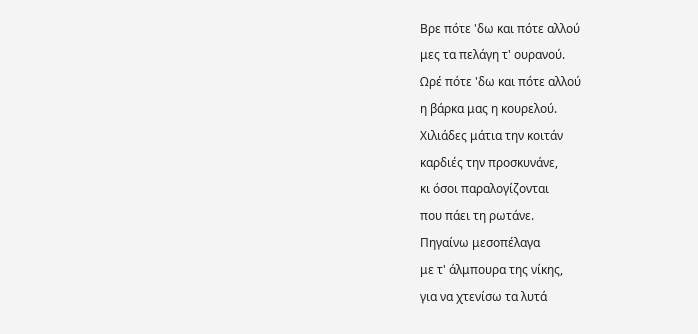Βρε πότε 'δω και πότε αλλού
μες τα πελάγη τ' ουρανού.
Ωρέ πότε 'δω και πότε αλλού
η βάρκα μας η κουρελού.
Χιλιάδες μάτια την κοιτάν
καρδιές την προσκυνάνε,
κι όσοι παραλογίζονται
που πάει τη ρωτάνε.
Πηγαίνω μεσοπέλαγα
με τ' άλμπουρα της νίκης,
για να χτενίσω τα λυτά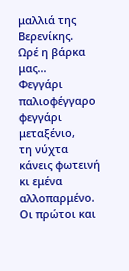μαλλιά της Βερενίκης.
Ωρέ η βάρκα μας...
Φεγγάρι παλιοφέγγαρο
φεγγάρι μεταξένιο,
τη νύχτα κάνεις φωτεινή
κι εμένα αλλοπαρμένο.
Οι πρώτοι και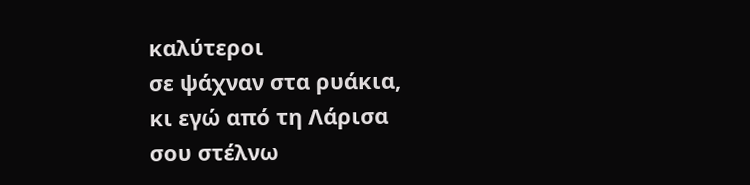καλύτεροι
σε ψάχναν στα ρυάκια,
κι εγώ από τη Λάρισα
σου στέλνω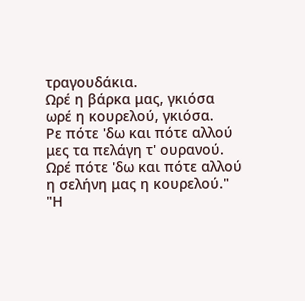τραγουδάκια.
Ωρέ η βάρκα μας, γκιόσα
ωρέ η κουρελού, γκιόσα.
Ρε πότε 'δω και πότε αλλού
μες τα πελάγη τ' ουρανού.
Ωρέ πότε 'δω και πότε αλλού
η σελήνη μας η κουρελού."
"Η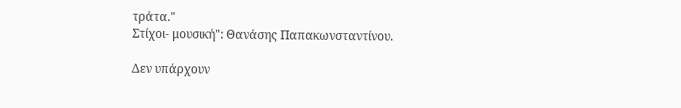τράτα."
Στίχοι- μουσική": Θανάσης Παπακωνσταντίνου.

Δεν υπάρχουν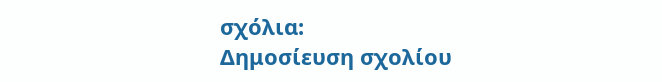σχόλια:
Δημοσίευση σχολίου